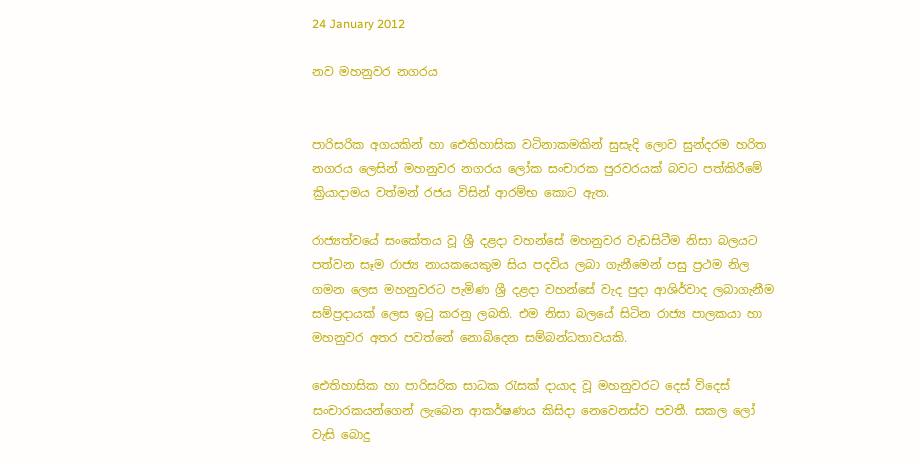24 January 2012

නව මහනුවර නගරය


පාරිසරික අගයකින් හා ඓතිහාසික වටිනාකමකින් සුසැදි ලොව සුන්දරම හරිත නගරය ලෙසින් මහනුවර නගරය ලෝක සංචාරක පුරවරයක් බවට පත්කිරීමේ ක්‍රියාදාමය වත්මන් රජය විසින් ආරම්භ කොට ඇත.

රාජ්‍යත්වයේ සංකේතය වූ ශ්‍රී දළදා වහන්සේ මහනුවර වැඩසිටීම නිසා බලයට පත්වන සෑම රාජ්‍ය නායකයෙකුම සිය පදවිය ලබා ගැනීමෙන් පසු ප්‍රථම නිල ගමන ලෙස මහනුවරට පැමිණ ශ්‍රී දළදා වහන්සේ වැද පුදා ආශිර්වාද ලබාගැනීම සම්ප්‍රදායක් ලෙස ඉටු කරනු ලබති. එම නිසා බලයේ සිටින රාජ්‍ය පාලකයා හා මහනුවර අතර පවත්නේ නොබිදෙන සම්බන්ධතාවයකි.

ඓතිහාසික හා පාරිසරික සාධක රැසක් දායාද වූ මහනුවරට දෙස් විදෙස් සංචාරකයන්ගෙන් ලැබෙන ආකර්ෂණය කිසිදා නෙවෙනස්ව පවතී. සකල ලෝ වැසි බොදු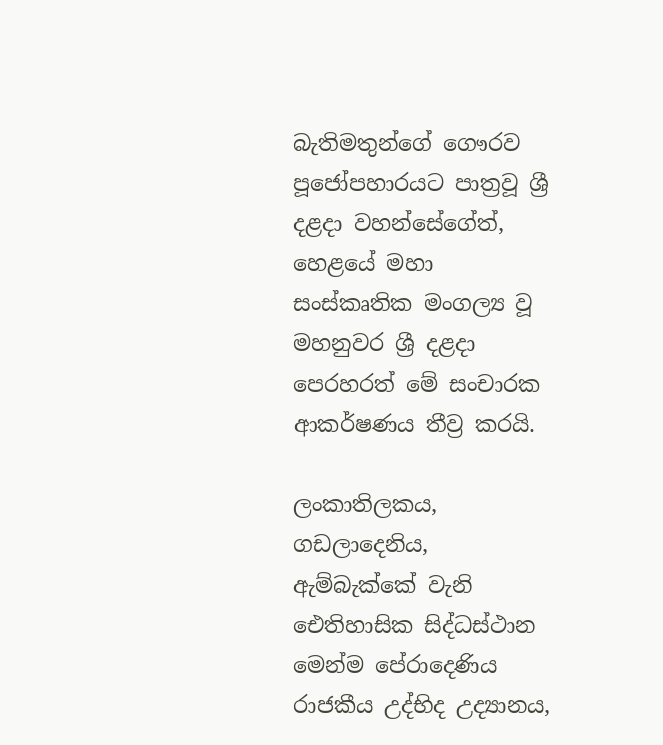බැතිමතුන්ගේ ගෞරව පූජෝපහාරයට පාත්‍රවූ ශ්‍රී දළදා වහන්සේගේත්, හෙළයේ මහා සංස්කෘතික මංගල්‍ය වූ මහනුවර ශ්‍රී දළදා පෙරහරත් මේ සංචාරක ආකර්ෂණය තීව්‍ර කරයි.

ලංකාතිලකය, ගඩලාදෙනිය, ඇම්බැක්කේ වැනි ඓතිහාසික සිද්ධස්ථාන මෙන්ම පේරාදෙණිය රාජකීය උද්භිද උද්‍යානය,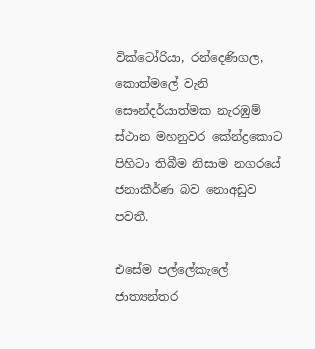වික්ටෝරියා, රන්දෙණිගල, කොත්මලේ වැනි සෞන්දර්යාත්මක නැරඹුම් ස්ථාන මහනුවර කේන්ද්‍රකොට පිහිටා තිබීම නිසාම නගරයේ ජනාකීර්ණ බව නොඅඩුව පවතී.

එසේම පල්ලේකැලේ ජාත්‍යන්තර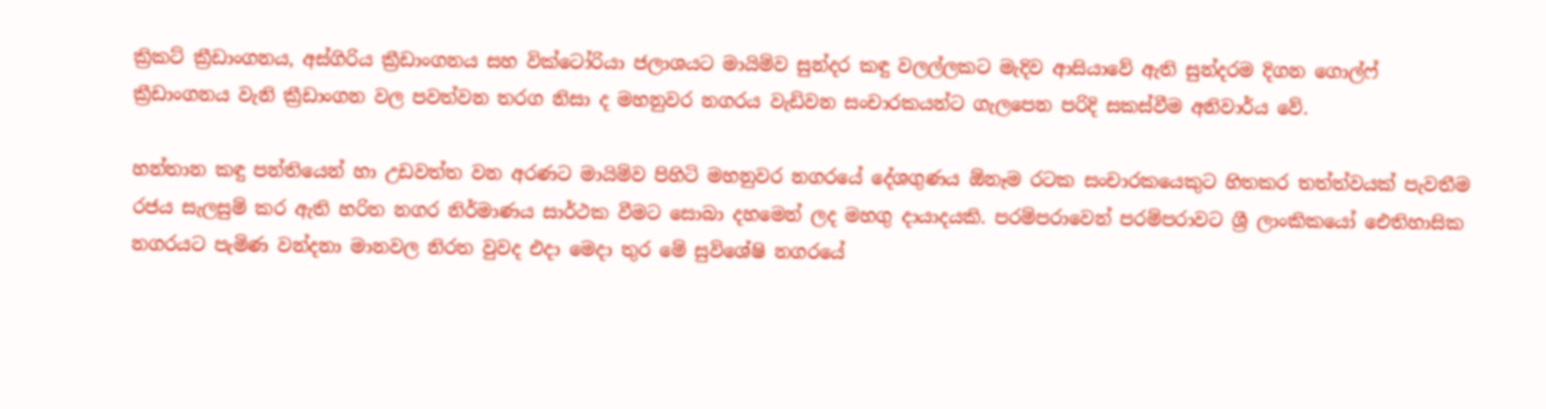ක්‍රිකට් ක්‍රීඩාංගනය, අස්ගිරිය ක්‍රීඩාංගනය සහ වික්ටෝරියා ජලාශයට මායිම්ව සුන්දර කඳු වලල්ලකට මැදිව ආසියාවේ ඇති සුන්දරම දිගන ගොල්ෆ් ක්‍රීඩාංගනය වැනි ක්‍රීඩාංගන වල පවත්වන තරග නිසා ද මහනුවර නගරය වැඩිවන සංචාරකයන්ට ගැලපෙන පරිදි සකස්වීම අනිවාර්ය වේ.

හන්තාන කඳු පන්තියෙන් හා උඩවත්ත වන අරණට මායිම්ව පිහිටි මහනුවර නගරයේ දේශගුණය ඕනෑම රටක සංචාරකයෙකුට හිතකර තත්ත්වයක් පැවතීම රජය සැලසුම් කර ඇති හරිත නගර නිර්මාණය සාර්ථක වීමට සොබා දහමෙන් ලද මහගු දායාදයකි. පරම්පරාවෙන් පරම්පරාවට ශ්‍රී ලාංකිකයෝ ඓතිහාසික නගරයට පැමිණ වන්දනා මානවල නිරත වුවද එදා මෙදා තුර මේ සුවිශේෂි නගරයේ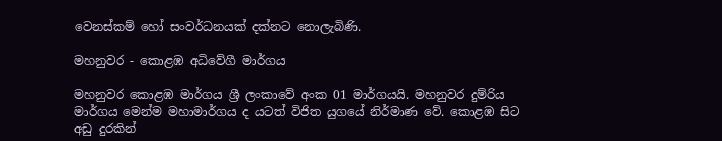වෙනස්කම් හෝ සංවර්ධනයක් දක්නට නොලැබිණි.

මහනුවර - කොළඹ අධිවේගී මාර්ගය

මහනුවර කොළඹ මාර්ගය ශ්‍රී ලංකාවේ අංක 01 මාර්ගයයි. මහනුවර දුම්රිය මාර්ගය මෙන්ම මහාමාර්ගය ද යටත් විජිත යුගයේ නිර්මාණ වේ. කොළඹ සිට අඩු දුරකින්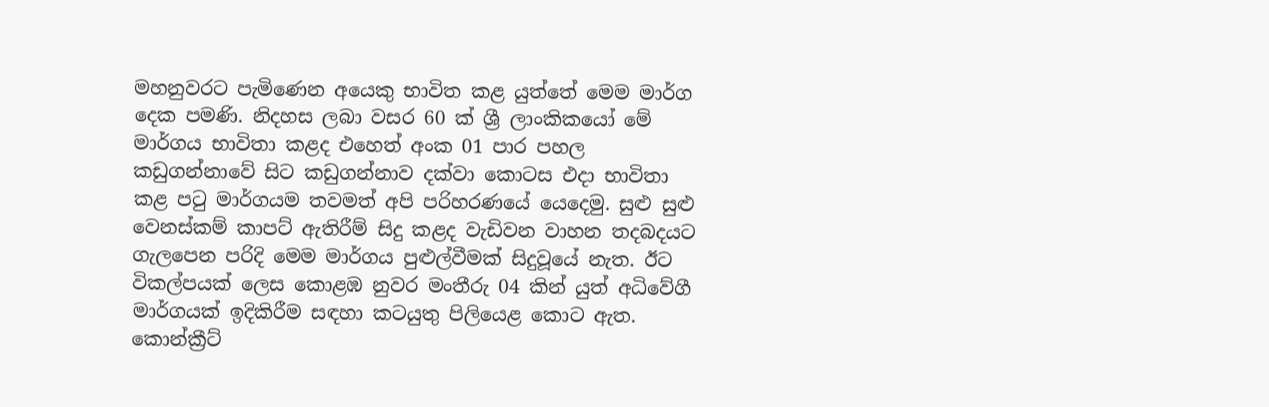මහනුවරට පැමිණෙන අයෙකු භාවිත කළ යුත්තේ මෙම මාර්ග දෙක පමණි. නිදහස ලබා වසර 60 ක් ශ්‍රී ලාංකිකයෝ මේ මාර්ගය භාවිතා කළද එහෙත් අංක 01 පාර පහල කඩුගන්නාවේ සිට කඩුගන්නාව දක්වා කොටස එදා භාවිතා කළ පටු මාර්ගයම තවමත් අපි පරිහරණයේ යෙදෙමු. සුළු සුළු වෙනස්කම් කාපට් ඇතිරීම් සිදු කළද වැඩිවන වාහන තදබදයට ගැලපෙන පරිදි මෙම මාර්ගය පුළුල්වීමක් සිදුවූයේ නැත. ඊට විකල්පයක් ලෙස කොළඹ නුවර මංතීරු 04 කින් යුත් අධිවේගී මාර්ගයක් ඉදිකිරීම සඳහා කටයුතු පිලියෙළ කොට ඇත. කොන්ක්‍රීට්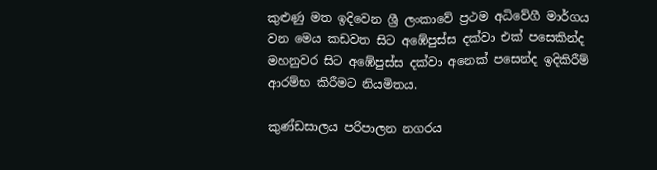කුළුණු මත ඉදිවෙන ශ්‍රී ලංකාවේ ප්‍රථම අධිවේගී මාර්ගය වන මෙය කඩවත සිට අඹේපුස්ස දක්වා එක් පසෙකින්ද මහනුවර සිට අඹේපුස්ස දක්වා අනෙක් පසෙන්ද ඉදිකිරීම් ආරම්භ කිරීමට නියමිතය.

කුණ්ඩසාලය පරිපාලන නගරය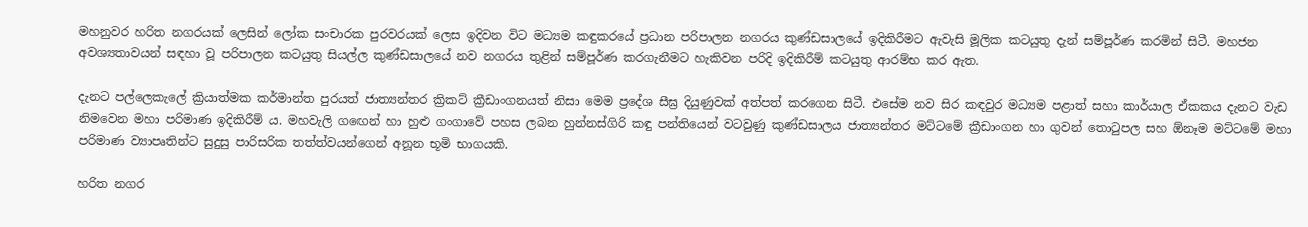මහනුවර හරිත නගරයක් ලෙසින් ලෝක සංචාරක පුරවරයක් ලෙස ඉදිවන විට මධ්‍යම කඳුකරයේ ප්‍රධාන පරිපාලන නගරය කුණ්ඩසාලයේ ඉදිකිරීමට ඇවැසි මූලික කටයුතු දැන් සම්පූර්ණ කරමින් සිටී. මහජන අවශ්‍යතාවයන් සඳහා වූ පරිපාලන කටයුතු සියල්ල කුණ්ඩසාලයේ නව නගරය තුළින් සම්පූර්ණ කරගැනීමට හැකිවන පරිදි ඉදිකිරීම් කටයුතු ආරම්භ කර ඇත.

දැනට පල්ලෙකැලේ ක්‍රියාත්මක කර්මාන්ත පුරයත් ජාත්‍යන්තර ක්‍රිකට් ක්‍රීඩාංගනයත් නිසා මෙම ප්‍රදේශ සීඝ්‍ර දියුණුවක් අත්පත් කරගෙන සිටී. එසේම නව සිර කඳවුර මධ්‍යම පළාත් සහා කාර්යාල ඒකකය දැනට වැඩ නිමවෙන මහා පරිමාණ ඉදිකිරීම් ය. මහවැලි ගඟෙන් හා හුළු ගංගාවේ පහස ලබන හුන්නස්ගිරි කඳු පන්තියෙන් වටවුණු කුණ්ඩසාලය ජාත්‍යන්තර මට්ටමේ ක්‍රීඩාංගන හා ගුවන් තොටුපල සහ ඕනෑම මට්ටමේ මහා පරිමාණ ව්‍යාපෘතින්ට සුදුසු පාරිසරික තත්ත්වයන්ගෙන් අනූන භූමි භාගයකි.

හරිත නගර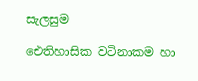සැලසුම

ඓතිහාසික වටිනාකම හා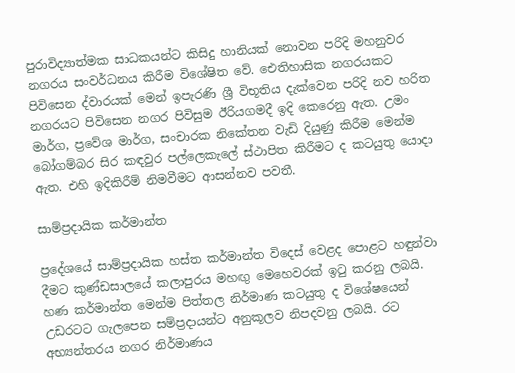පුරාවිද්‍යාත්මක සාධකයන්ට කිසිදු හානියක් නොවන පරිදි මහනුවර නගරය සංවර්ධනය කිරීම විශේෂිත වේ. ඓතිහාසික නගරයකට පිවිසෙන ද්වාරයක් මෙන් ඉපැරණි ශ්‍රී විභූතිය දැක්වෙන පරිදි නව හරිත නගරයට පිවිසෙන නගර පිවිසුම ඊරියගමදී ඉදි කෙරෙනු ඇත. උමං මාර්ග, ප්‍රවේශ මාර්ග, සංචාරක නිකේතන වැඩි දියුණු කිරීම මෙන්ම බෝගම්බර සිර කඳවුර පල්ලෙකැලේ ස්ථාපිත කිරීමට ද කටයුතු යොදා ඇත. එහි ඉදිකිරීම් නිමවීමට ආසන්නව පවතී.

සාම්ප්‍රදායික කර්මාන්ත

ප්‍රදේශයේ සාම්ප්‍රදායික හස්ත කර්මාන්ත විදෙස් වෙළද පොළට හඳුන්වා දීමට කුණ්ඩසාලයේ කලාපුරය මහඟු මෙහෙවරක් ඉටු කරනු ලබයි. හණ කර්මාන්ත මෙන්ම පිත්තල නිර්මාණ කටයුතු ද විශේෂයෙන් උඩරටට ගැලපෙන සම්ප්‍රදායන්ට අනුකූලව නිපදවනු ලබයි. රට අභ්‍යන්තරය නගර නිර්මාණය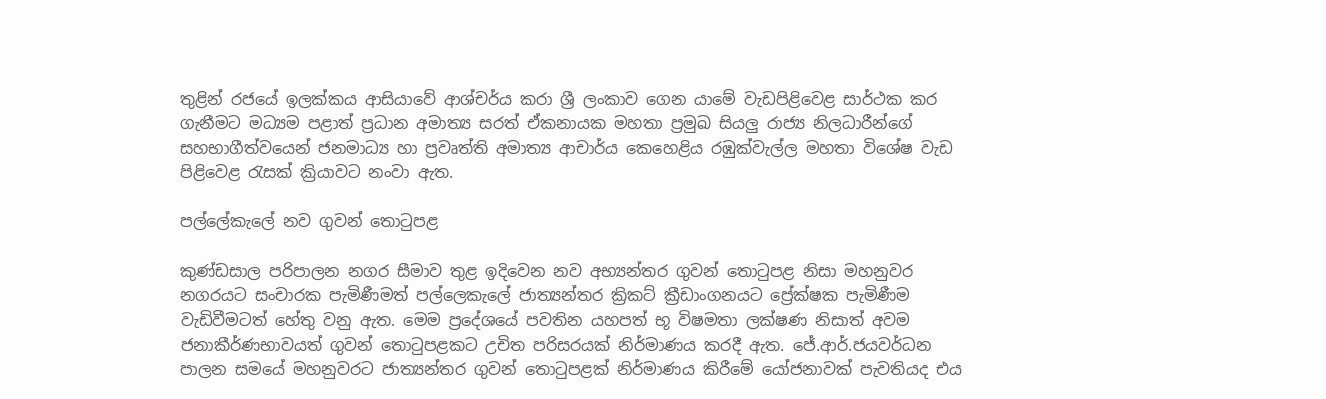තුළින් රජයේ ඉලක්කය ආසියාවේ ආශ්චර්ය කරා ශ්‍රී ලංකාව ගෙන යාමේ වැඩපිළිවෙළ සාර්ථක කර ගැනීමට මධ්‍යම පළාත් ප්‍රධාන අමාත්‍ය සරත් ඒකනායක මහතා ප්‍රමුඛ සියලු රාජ්‍ය නිලධාරීන්ගේ සහභාගීත්වයෙන් ජනමාධ්‍ය හා ප්‍රවෘත්ති අමාත්‍ය ආචාර්ය කෙහෙළිය රඹුක්වැල්ල මහතා විශේෂ වැඩ පිළිවෙළ රැසක් ක්‍රියාවට නංවා ඇත.

පල්ලේකැලේ නව ගුවන් තොටුපළ

කුණ්ඩසාල පරිපාලන නගර සීමාව තුළ ඉදිවෙන නව අභ්‍යන්තර ගුවන් තොටුපළ නිසා මහනුවර නගරයට සංචාරක පැමිණීමත් පල්ලෙකැලේ ජාත්‍යන්තර ක්‍රිකට් ක්‍රීඩාංගනයට ප්‍රේක්ෂක පැමිණීම වැඩිවීමටත් හේතු වනු ඇත. මෙම ප්‍රදේශයේ පවතින යහපත් භූ විෂමතා ලක්ෂණ නිසාත් අවම ජනාකීර්ණභාවයත් ගුවන් තොටුපළකට උචිත පරිසරයක් නිර්මාණය කරදී ඇත. ජේ.ආර්.ජයවර්ධන පාලන සමයේ මහනුවරට ජාත්‍යන්තර ගුවන් තොටුපළක් නිර්මාණය කිරීමේ යෝජනාවක් පැවතියද එය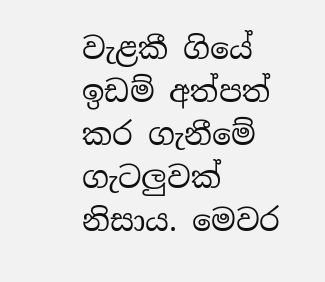වැළකී ගියේ ඉඩම් අත්පත් කර ගැනීමේ ගැටලුවක් නිසාය. මෙවර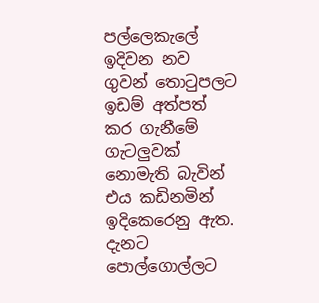පල්ලෙකැලේ ඉදිවන නව ගුවන් තොටුපලට ඉඩම් අත්පත් කර ගැනීමේ ගැටලුවක් නොමැති බැවින් එය කඩිනමින් ඉදිකෙරෙනු ඇත. දැනට පොල්ගොල්ලට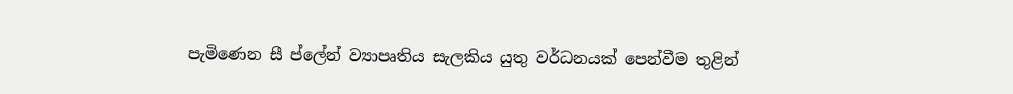පැමිණෙන සී ප්ලේන් ව්‍යාපෘතිය සැලකිය යුතු වර්ධනයක් පෙන්වීම තුළින්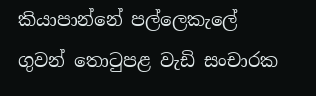කියාපාන්නේ පල්ලෙකැලේ ගුවන් තොටුපළ වැඩි සංචාරක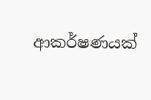ආකර්ෂණයක්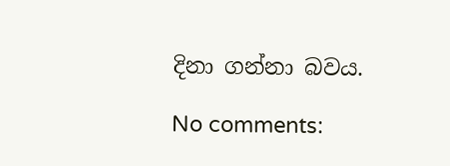දිනා ගන්නා බවය.

No comments: